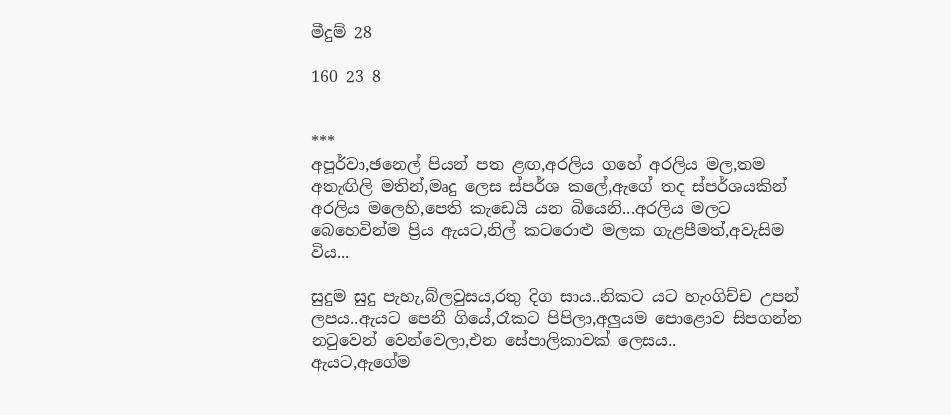මීදුම් 28

160 23 8


***
අපූර්වා,ඡනෙල් පියන් පත ළඟ,අරලිය ගහේ අරලිය මල,තම අතැඟිලි මතින්,මෘදු ලෙස ස්පර්ශ කලේ,ඇගේ තද ස්පර්ශයකින් අරලිය මලෙහි,පෙති කැඩෙයි යන බියෙනි...අරලිය මලට බෙහෙවින්ම ප්‍රිය ඇයට,නිල් කටරොළු මලක ගැළපීමත්,අවැසිම විය...

සුදුම සුදු පැහැ,බ්ලවුසය,රතු දිග සාය..නිකට යට හැංගිච්ච උපන් ලපය..ඇයට පෙනී ගියේ,රෑකට පිපිලා,අලුයම පොළොව සිපගන්න නටුවෙන් වෙන්වෙලා,එන සේපාලිකාවක් ලෙසය..
ඇයට,ඇගේම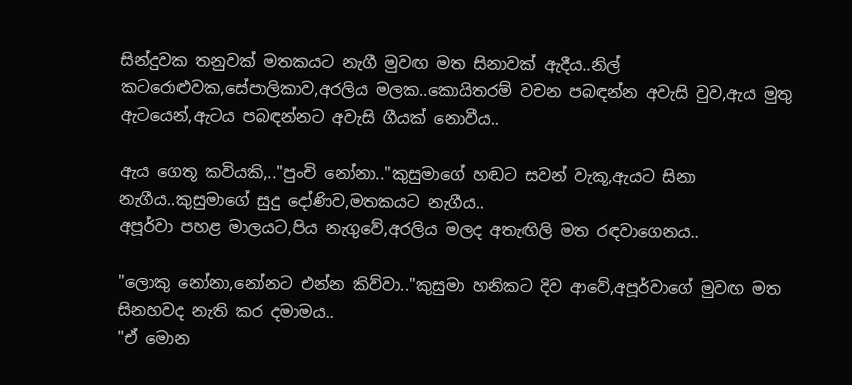සින්දුවක තනුවක් මතකයට නැගී මුවඟ මත සිනාවක් ඇදීය..නිල් කටරොළුවක,සේපාලිකාව,අරලිය මලක..කොයිතරම් වචන පබඳන්න අවැසි වුව,ඇය මුතු ඇටයෙන්,ඇටය පබඳන්නට අවැසි ගීයක් නොවීය..

ඇය ගෙතූ කවියකි,.."පුංචි නෝනා.."කුසුමාගේ හඬට සවන් වැකූ,ඇයට සිනා නැගීය..කුසුමාගේ සුදු දෝණිව,මතකයට නැගීය..
අපූර්වා පහළ මාලයට,පිය නැගුවේ,අරලිය මලද අතැඟිලි මත රඳවාගෙනය..

"ලොකු නෝනා,නෝනට එන්න කිව්වා.."කුසුමා හනිකට දිව ආවේ,අපූර්වාගේ මුවඟ මත සිනහවද නැති කර දමාමය..
"ඒ මොන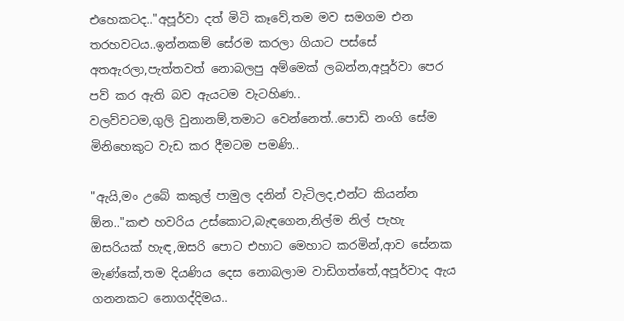එහෙකටද.."අපූර්වා දත් මිටි කෑවේ,තම මව සමගම එන තරහවටය..ඉන්නකම් සේරම කරලා ගියාට පස්සේ අතඇරලා,පැත්තවත් නොබලපු අම්මෙක් ලබන්න,අපූර්වා පෙර පව් කර ඇති බව ඇයටම වැටහිණ..
වලව්වටම,ගුලි වුනානම්,තමාට වෙන්නෙත්..පොඩි නංගි සේම මිනිහෙකුට වැඩ කර දීමටම පමණි..

"ඇයි,මං උබේ කකුල් පාමුල දනින් වැටිලද,එන්ට කියන්න ඕන.."කළු හවරිය උස්කොට,බැඳගෙන,නිල්ම නිල් පැහැ ඔසරියක් හැඳ,ඔසරි පොට එහාට මෙහාට කරමින්,ආව සේනක මැණ්කේ,තම දියණිය දෙස නොබලාම වාඩිගත්තේ,අපූර්වාද ඇය ගනනකට නොගද්දිමය..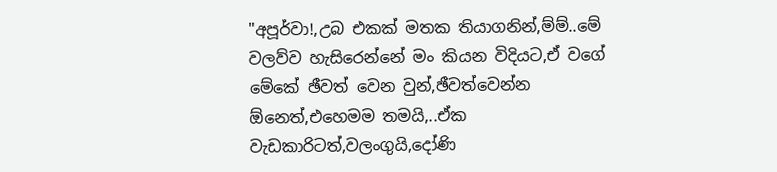"අපූර්වා!,උබ එකක් මතක තියාගනින්,ම්ම්..මේ වලව්ව හැසිරෙන්නේ මං කියන විදියට,ඒ වගේ මේකේ ඡීවත් වෙන වුන්,ඡීවත්වෙන්න ඕනෙත්,එහෙමම තමයි,..ඒක වැඩකාරිටත්,වලංගුයි,දෝණි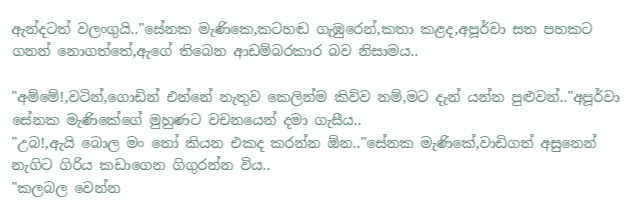ඇන්දටත් වලංගුයි.."සේනක මැණිකෙ,කටහඬ ගැඹුරෙන්,කතා කළද,අපූර්වා සත පහකට ගනන් නොගත්තේ,ඇගේ තිබෙන ආඩම්බරකාර බව නිසාමය..

"අම්මේ!,වටින්,ගොඩින් එන්නේ නැතුව කෙලින්ම කිව්ව නම්,මට දැන් යන්න පුළුවන්.."අපූර්වා සේනක මැණිකේගේ මුහුණට වචනයෙන් දමා ගැසීය..
"උබ!,ඇයි බොල මං තෝ කියන එකද කරන්න ඕන.."සේනක මැණිකේ,වාඩිගත් අසුනෙන් නැගිට ගිරිය කඩාගෙන ගිගුරන්න විය..
"කලබල වෙන්න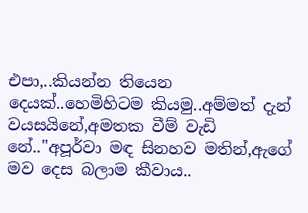එපා,..කියන්න තියෙන දෙයක්..හෙමිහිටම කියමු..අම්මත් දැන් වයසයිනේ,අමතක වීම් වැඩි නේ.."අපූර්වා මඳ සිනහව මතින්,ඇගේ මව දෙස බලාම කීවාය..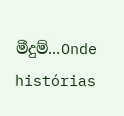මීදුම්...Onde histórias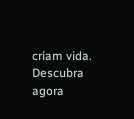criam vida. Descubra agora